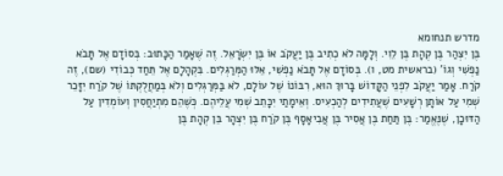מדרש תנחומא
בֶּן יִצְהַר בֶּן קְהָת בֶּן לֵוִי. וְלָמָּה לֹא כְתִיב בֶּן יַעֲקֹב אוֹ בֶּן יִשְׂרָאֵל. זֶה שֶׁאָמַר הַכָּתוּב: בְּסוֹדָם אֶל תָּבֹא נַפְשִׁי וְגוֹ' (בראשית מט, ו). בְּסוֹדָם אֶל תָּבֹא נַפְשִׁי, אֵלּוּ הַמְּרַגְּלִים. בִּקְהָלָם אֶל תֵּחַד כְּבוֹדִי (שם), זֶה קֹרַח. אָמַר יַעֲקֹב לִפְנֵי הַקָּדוֹשׁ בָּרוּךְ הוּא, רִבּוֹנוֹ שֶׁל עוֹלָם, לֹא בַּמְּרַגְּלִים וְלֹא בְּמַחֲלֻקְתּוֹ שֶׁל קֹרַח יִזָּכֵר שְׁמִי עַל אוֹתָן רְשָׁעִים שֶׁעֲתִידִים לְהַכְעִיס. וְאֵימָתַי יִכָּתֵב שְׁמִי עֲלֵיהֶם. כְּשֶׁהֵם מִתְיַחֲסִין וְעוֹמְדִין עַל הַדּוּכָן, שֶׁנֶּאֱמַר: בֶּן תַּחַת בֶּן אֲסִיר בֶּן אֲבִיאָסָף בֶּן קֹרַח בֶּן יִצְהָר בֵּן קְהָת בֶּן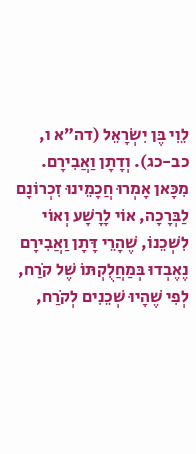לֵוִי בֶּן יִשְׂרָאֵל (דה״א ו, כב-כג). וְדָתָן וַאֲבִירָם. מִכָּאן אָמְרוּ חֲכָמֵינוּ זִכְרוֹנָם לַבְּרָכָה, אוֹי לָרָשָׁע וְאוֹי לִשְׁכֵנוֹ, שֶׁהָרֵי דָּתָן וַאֲבִירָם נֶאֶבְדוּ בְּמַחֲלֻקְתּוֹ שֶׁל קֹרַח, לְפִי שֶׁהָיוּ שְׁכֵנִים לְקֹרַח,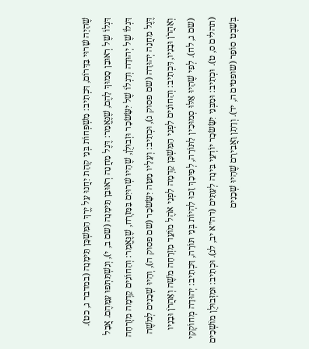שֶׁהָיָה שָׁרוּי בַּדָּרוֹם, דִּכְתִיב: מִשְׁפְּחוֹת בְּנֵי קְהָת יַחֲנוּ עַל יֶרֶךְ הַמִּשְׁכָּן תֵּימָנָה (במדבר ג, כט). דִּגְלוֹ שֶׁל רְאוּבֵן סָמוּךְ לָהֶם, שֶׁנֶּאֱמַר: דֶּגֶל מַחֲנֵה רְאוּבֵן תֵּימָנָה (שם ב, י), וְנִשְׁתַּתְּפוּ עִמָּהֶם. אֲבָל דִּגְלוֹ שֶׁל יְהוּדָה וְדִגְלוֹ שֶׁל יִשָּׂשׂכָר וּזְבוּלֻן, שֶׁהָיוּ שְׁרוּיִם בַּמִּזְרָח, שֶׁנֶּאֱמַר: וְהַחוֹנִים קֵדְמָה מִזְרָחָה דֶּגֶל מַחֲנֵה יְהוּדָה (שם פסוק ג), וּכְתִיב: וְעָלָיו מַטֵּה יִשָּׂשׂכָר (שם פסוק ה), וְהָיוּ שְׁכֵנִים לְמֹשֶׁה וְאַהֲרֹן וּבָנָיו, דִּכְתִיב: וְהַחוֹנִים לִפְנֵי הַמִּשְׁכָּן קֵדְמָה לִפְנֵי אֹהֶל מוֹעֵד מִזְרָחָה מֹשֶׁה וְאַהֲרֹן וּבָנָיו (שם ג, לח). לְפִי שֶׁהָיוּ אֵלּוּ סְמוּכִין לַתּוֹרָה, לְפִיכָךְ זָכוּ לִהְיוֹת בְּנֵי תּוֹרָה, דִּכְתִיב: יְהוּדָה מְחוֹקְקִי (תהלים ס, ט). וּכְתִיב: וּמִבְּנֵי יִשָּׂשׂכָר יוֹדְעֵי בִּינָה לְעִתִּים (דה״א יב, לג). וּכְתִיב: וּמִזְּבוּלֻן מוֹשְׁכִים בְּשֵׁבֶט סוֹפֵר (שופטים ה, יד). וְדָתָן וַאֲבִירָם שֶׁהָיוּ שְׁכֵנִים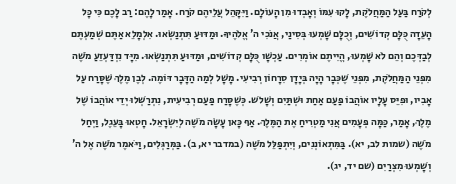לְקֹרַח בַּעַל הַמַּחֲלֹקֶת, לָקוּ עִמּוֹ וְאָבְדוּ מִן הָעוֹלָם. וַיִּקָּהֵל עֲלֵיהֶם קֹרַח. אָמַר לָהֶם: רַב לָכֶם כִּי כָּל הָעֵדָה כֻּלָּם קְדוֹשִׁים, וְכֻלָּם שָׁמְעוּ בְּסִינַי, אֲנֹכִי ה' אֱלֹהֶיךָ. וּמַדּוּעַ תִּתְנַשְּׂאוּ. אִלְמָלֵא אַתֶּם שְׁמַעְתֶּם לְבַדְּכֶם וְהֵם לֹא שָׁמְעוּ, הֱיִיתֶם אוֹמְרִים. עַכְשָׁו כֻּלָּם קְדוֹשִׁים, וּמַדּוּעַ תִּתְנַשְּׂאוּ. מִיָּד נִזְדַּעְזֵעַ מֹשֶׁה מִפְּנֵי הַמַּחֲלֹקֶת, מִפְּנֵי שֶׁכְּבָר הָיָה בְּיָדָן סִרָחוֹן רְבִיעִי. מָשָׁל לְמַה הַדָּבָר דּוֹמֶה. לְבֶן מֶלֶךְ שֶׁסָּרַח עַל אָבִיו, וּפִיֵּס עָלָיו אוֹהֲבוֹ פַּעַם אַחַת וּשְׁתַּיִם וְשָׁלֹש. כְּשֶׁסָּרַח פַּעַם רְבִיעִית, נִתְרַשְּׁלוּ יְדֵי אוֹהֲבוֹ שֶׁל מֶלֶךְ, אָמַר, כַּמָּה פְּעָמִים אֲנִי מַטְרִיחַ אֶת הַמֶּלֶךְ. אַף כָּאן עָשָׂה מֹשֶׁה לְיִשְׂרָאֵל. חָטְאוּ בָּעֵגֶל, וַיְחַל מֹשֶׁה (שמות לב, יא). בַּמִּתְאוֹנְנִים, וְיִתְפַּלֵּל מֹשֶׁה (במדבר יא, ב). בַּמְּרַגְּלִים, וַיֹּאמֶר מֹשֶׁה אֶל ה' וְשָׁמְעוּ מִצְרַיִם (שם יד, יג).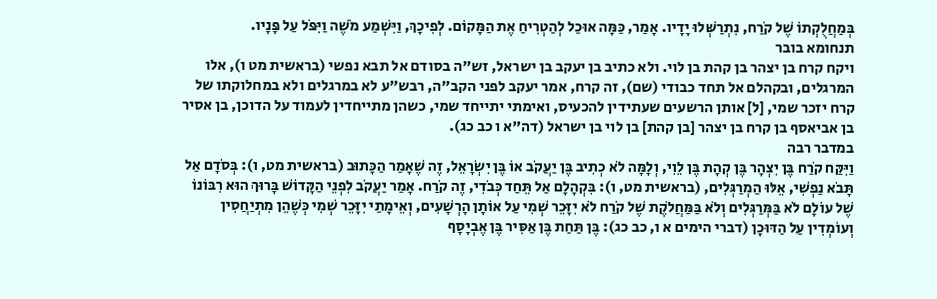בְּמַחֲלֻקְתוֹ שֶׁל קֹרַח, נִתְרַשְּׁלוּ יָדָיו. אָמַר, כַּמָּה אוּכַל לְהַטְרִיחַ אֶת הַמָּקוֹם. לְפִיכָךְ, וַיִּשְׁמַע מֹשֶׁה וַיִּפֹּל עַל פָּנָיו.
תנחומא בובר
ויקח קרח בן יצהר בן קהת בן לוי. ולא כתיב בן יעקב בן ישראל, זש"ה בסודם אל תבא נפשי (בראשית מט ו), אלו המרגלים, ובקהלם אל תחד כבודי (שם), זה קרח, אמר יעקב לפני הקב"ה, רבש"ע לא במרגלים ולא במחלוקתו של קרח יזכר שמי, [ל] אותן הרשעים שעתידין להכעיס, ואימתי יתייחד שמי, כשהן מתייחדין לעמוד על הדוכן, בן אסיר בן אביאסף בן קרח בן יצהר [בן קהת] בן לוי בן ישראל (דה"א ו כב כג).
במדבר רבה
וַיִּקַּח קֹרַח בֶּן יִצְהָר בֶּן קְהָת בֶּן לֵוִי, וְלָמָּה לֹא כְתִיב בֶּן יַעֲקֹב אוֹ בֶּן יִשְׂרָאֵל, זֶה שֶׁאָמַר הַכָּתוּב (בראשית מט, ו): בְּסֹדָם אַל תָּבֹא נַפְשִׁי, אֵלּוּ הַמְרַגְּלִים, (בראשית מט, ו): בִּקְהָלָם אַל תֵּחַד כְּבֹדִי, זֶה קֹרַח. אָמַר יַעֲקֹב לִפְנֵי הַקָּדוֹשׁ בָּרוּךְ הוּא רִבּוֹנוֹ שֶׁל עוֹלָם לֹא בַּמְּרַגְּלִים וְלֹא בַּמַּחֲלֹקֶת שֶׁל קֹרַח לֹא יִזָּכֵר שְׁמִי עַל אוֹתָן הָרְשָׁעִים, וְאֵימָתַי יִזָּכֵר שְׁמִי כְּשֶׁהֵן מִתְיַחֲסִין וְעוֹמְדִין עַל הַדּוּכָן (דברי הימים א ו, כב כג): בֶּן תַּחַת בֶּן אַסִּיר בֶּן אֶבְיָסָף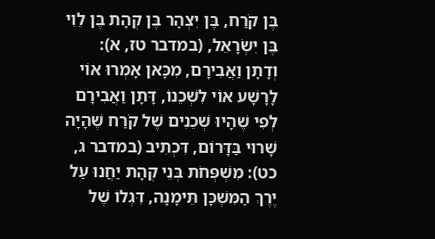בֶּן קֹרַח, בֶּן יִצְהָר בֶּן קְהָת בֶּן לֵוִי בֶּן יִשְׂרָאֵל, (במדבר טז, א): וְדָתָן וַאֲבִירָם, מִכָּאן אָמְרוּ אוֹי לָרָשָׁע אוֹי לִשְׁכֵנוֹ, דָּתָן וַאֲבִירָם לְפִי שֶׁהָיוּ שְׁכֵנִים שֶׁל קֹרַח שֶׁהָיָה שָׁרוּי בַּדָּרוֹם, דִּכְתִיב (במדבר ג, כט): מִשְׁפְּחֹת בְּנֵי קְהָת יַחֲנוּ עַל יֶרֶךְ הַמִּשְׁכָּן תֵּימָנָה, דִּגְלוֹ שֶׁל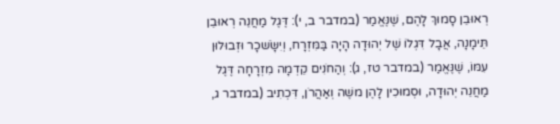רְאוּבֵן סָמוּךְ לָהֶם, שֶׁנֶּאֱמַר (במדבר ב, י): דֶּגֶל מַחֲנֵה רְאוּבֵן תֵּימָנָה, אֲבָל דִּגְלוֹ שֶׁל יְהוּדָה הָיָה בַּמִּזְרָח, וְיִשָֹּׂשכָר וּזְבוּלוּן עִמּוֹ, שֶׁנֶּאֱמַר (במדבר טז, ג): וְהַחֹנִים קֵדְמָה מִזְרָחָה דֶּגֶל מַחֲנֵה יְהוּדָה, וּסְמוּכִין לָהֶן משֶׁה וְאַהֲרֹן, דִּכְתִיב (במדבר ג,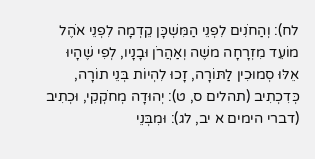לח): וְהַחֹנִים לִפְנֵי הַמִּשְׁכָּן קֵדְמָה לִפְנֵי אֹהֶל מוֹעֵד מִזְרָחָה משֶׁה וְאַהֲרֹן וּבָנָיו, לְפִי שֶׁהָיוּ אֵלּוּ סְמוּכִין לַתּוֹרָה, זָכוּ לִהְיוֹת בְּנֵי תוֹרָה, כְּדִכְתִיב (תהלים ס, ט): יְהוּדָה מְחֹקְקִי, וּכְתִיב (דברי הימים א יב, לג): וּמִבְּנֵי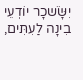יִשָֹּׂשכָר יוֹדְעֵי בִינָה לַעִתִּים,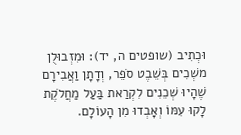וּכְתִיב (שופטים ה, יד): וּמִזְבוּלֻן משְׁכִים בְּשֵׁבֶט סֹפֵר, וְדָתָן וַאֲבִירָם שֶׁהָיוּ שְׁכֵנִים לִקְרַאת בַּעַל מַחֲלֹקֶת לָקוּ עִמּוֹ וְאָבְדוּ מִן הָעוֹלָם.